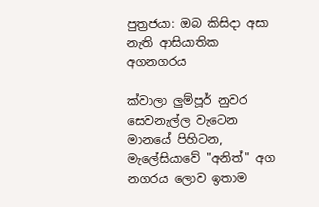පුත්‍රජයා: ඔබ කිසිදා අසා නැති ආසියාතික අගනගරය

ක්වාලා ලුම්පූර් නුවර සෙවනැල්ල වැටෙන මානයේ පිහිටන, මැලේසියාවේ "අනිත්" අග නගරය ලොව ඉතාම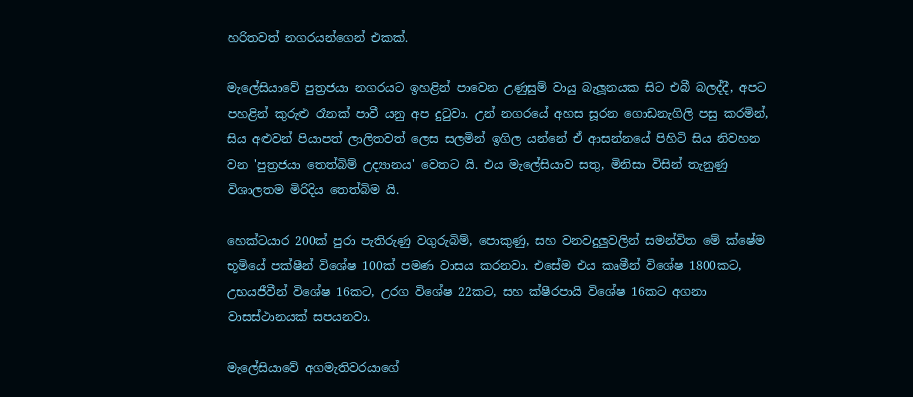හරිතවත් නගරයන්ගෙන් එකක්.

මැලේසියාවේ පුත්‍රජයා නගරයට ඉහළින් පාවෙන උණුසුම් වායු බැලූනයක සිට එබී බලද්දී, අපට පහළින් කුරුළු රෑනක් පාවී යනු අප දුටුවා. උන් නගරයේ අහස සූරන ගොඩනැගිලි පසු කරමින්, සිය අළුවන් පියාපත් ලාලිතවත් ලෙස සලමින් ඉගිල යන්නේ ඒ ආසන්නයේ පිහිටි සිය නිවහන වන 'පුත්‍රජයා තෙත්බිම් උද්‍යානය' වෙතට යි. එය මැලේසියාව සතු, මිනිසා විසින් තැනුණු විශාලතම මිරිදිය තෙත්බිම යි.

හෙක්ටයාර 200ක් පුරා පැතිරුණු වගුරුබිම්, පොකුණු, සහ වනවදුලුවලින් සමන්විත මේ ක්ෂේම භූමියේ පක්ෂීන් විශේෂ 100ක් පමණ වාසය කරනවා. එසේම එය කෘමීන් විශේෂ 1800කට, උභයජීවීන් විශේෂ 16කට, උරග විශේෂ 22කට, සහ ක්ෂීරපායි විශේෂ 16කට අගනා වාසස්ථානයක් සපයනවා.

මැලේසියාවේ අගමැතිවරයාගේ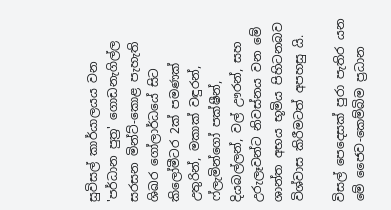සුවිසල් කාර්යාලයය වන 'පර්ධාන පුත්‍ර' ගොඩනැගිල්ල සරසන මින්ට්-කොළ පැහැති ශිඛර ගෝලාර්ධයේ සිට කිලෝමීටර 2ක් පමණක් උතුරින්, මකාක් වඳුරන්, ෆ්ලැමින්ගෝ පක්ෂීන්, දියබල්ලන්, වල් ඌරන්, සහ උරුලෑවන්ට නිවස්නය වන මේ ශාන්ත අභය භූමිය පිහිටනබව විශ්වාස කිරීමටත් අපහසු යි.

විසල් පෙදෙසක් පුරා පැතිර යන මේ ජෛව-කෙම්බිම ප්‍රධාන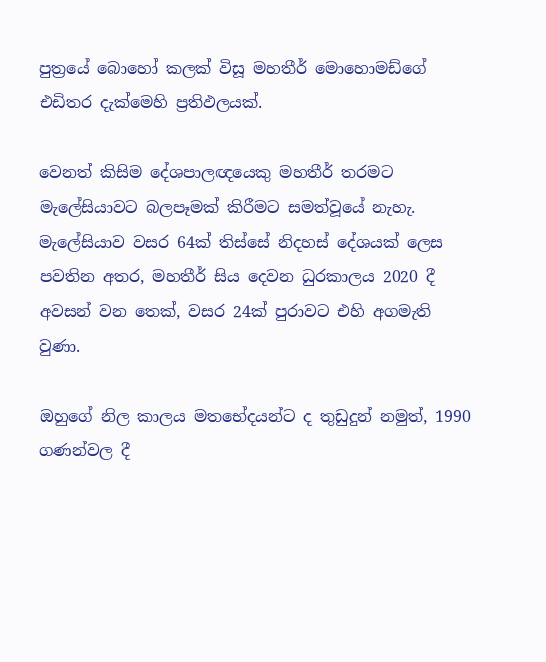පුත්‍රයේ බොහෝ කලක් විසූ මහතීර් මොහොමඩ්ගේ එඩිතර දැක්මෙහි ප්‍රතිඵලයක්.

වෙනත් කිසිම දේශපාලඥයෙකු මහතීර් තරමට මැලේසියාවට බලපෑමක් කිරීමට සමත්වූයේ නැහැ. මැලේසියාව වසර 64ක් තිස්සේ නිදහස් දේශයක් ලෙස පවතින අතර, මහතීර් සිය දෙවන ධුරකාලය 2020 දී අවසන් වන තෙක්, වසර 24ක් පුරාවට එහි අගමැති වුණා.

ඔහුගේ නිල කාලය මතභේදයන්ට ද තුඩුදුන් නමුත්, 1990 ගණන්වල දී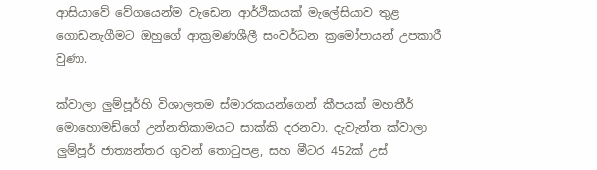ආසියාවේ වේගයෙන්ම වැඩෙන ආර්ථිකයක් මැලේසියාව තුළ ගොඩනැගීමට ඔහුගේ ආක්‍රමණශීලී සංවර්ධන ක්‍රමෝපායන් උපකාරී වුණා.

ක්වාලා ලුම්පූර්හි විශාලතම ස්මාරකයන්ගෙන් කීපයක් මහතීර් මොහොමඩ්ගේ උන්නතිකාමයට සාක්කි දරනවා. දැවැන්ත ක්වාලා ලුම්පූර් ජාත්‍යන්තර ගුවන් තොටුපළ, සහ මීටර 452ක් උස්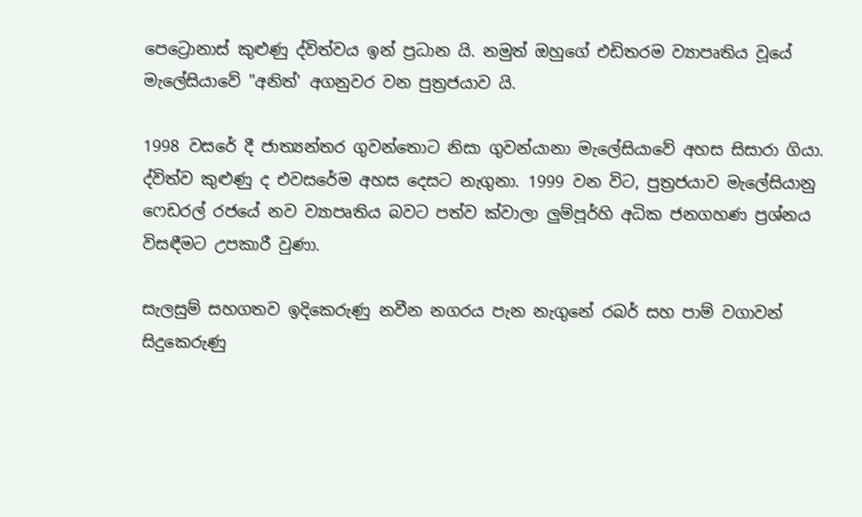පෙට්‍රොනාස් කුළුණු ද්විත්වය ඉන් ප්‍රධාන යි. නමුත් ඔහුගේ එඩිතරම ව්‍යාපෘතිය වූයේ මැලේසියාවේ "අනිත්' අගනුවර වන පුත්‍රජයාව යි.

1998 වසරේ දී ජාත්‍යන්තර ගුවන්තොට නිසා ගුවන්යානා මැලේසියාවේ අහස සිසාරා ගියා. ද්විත්ව කුළුණු ද එවසරේම අහස දෙසට නැගුනා. 1999 වන විට, පුත්‍රජයාව මැලේසියානු ෆෙඩරල් රජයේ නව ව්‍යාපෘතිය බවට පත්ව ක්වාලා ලුම්පූර්හි අධික ජනගහණ ප්‍රශ්නය විසඳීමට උපකාරී වුණා.

සැලසුම් සහගතව ඉදිකෙරුණු නවීන නගරය පැන නැගුනේ රබර් සහ පාම් වගාවන් සිදුකෙරුණු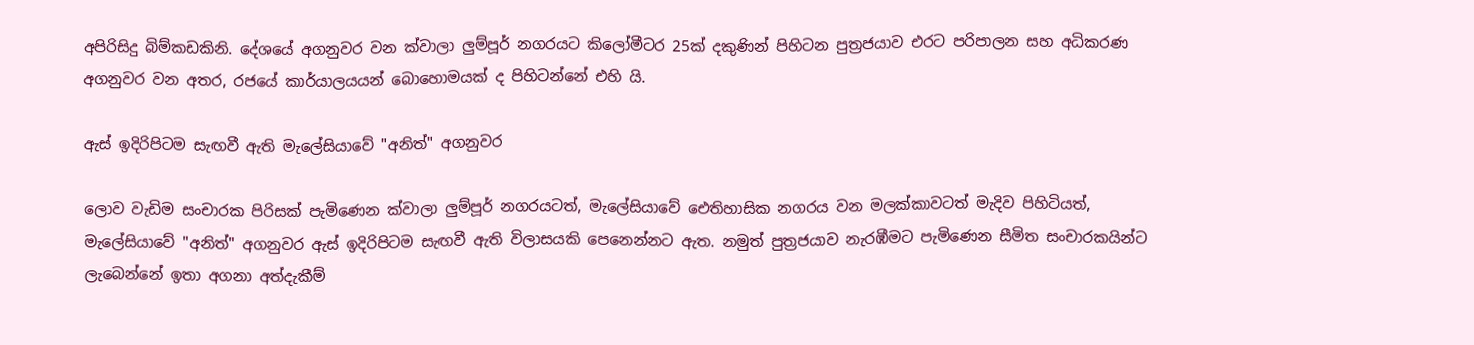අපිරිසිදු බිම්කඩකිනි. දේශයේ අගනුවර වන ක්වාලා ලුම්පූර් නගරයට කිලෝමීටර 25ක් දකුණින් පිහිටන පුත්‍රජයාව එරට පරිපාලන සහ අධිකරණ අගනුවර වන අතර, රජයේ කාර්යාලයයන් බොහොමයක් ද පිහිටන්නේ එහි යි.

ඇස් ඉදිරිපිටම සැඟවී ඇති මැලේසියාවේ "අනිත්" අගනුවර

ලොව වැඩිම සංචාරක පිරිසක් පැමිණෙන ක්වාලා ලුම්පූර් නගරයටත්, මැලේසියාවේ ඓතිහාසික නගරය වන මලක්කාවටත් මැදිව පිහිටියත්, මැලේසියාවේ "අනිත්" අගනුවර ඇස් ඉදිරිපිටම සැඟවී ඇති විලාසයකි පෙනෙන්නට ඇත. නමුත් පුත්‍රජයාව නැරඹීමට පැමිණෙන සීමිත සංචාරකයින්ට ලැබෙන්නේ ඉතා අගනා අත්දැකීම්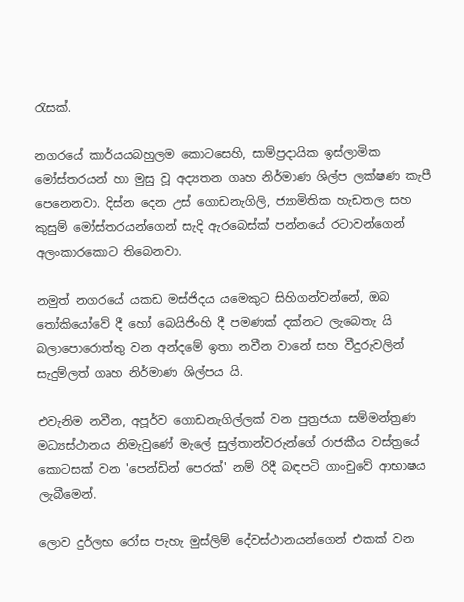රැසක්.

නගරයේ කාර්යයබහුලම කොටසෙහි, සාම්ප්‍රදායික ඉස්ලාමික මෝස්‌තරයන් හා මුසු වූ අද්‍යතන ගෘහ නිර්මාණ ශිල්ප ලක්ෂණ කැපී පෙනෙනවා. දිස්න දෙන උස් ගොඩනැගිලි, ජ්‍යාමිතික හැඩතල සහ කුසුම් මෝස්තරයන්ගෙන් සැදි ඇරබෙස්ක් පන්නයේ රටාවන්ගෙන් අලංකාරකොට තිබෙනවා.

නමුත් නගරයේ යකඩ මස්ජිදය යමෙකුට සිහිගන්වන්නේ, ඔබ තෝකියෝවේ දී හෝ බෙයිජිංහි දී පමණක් දක්නට ලැබෙතැ යි බලාපොරොත්තු වන අන්දමේ ඉතා නවීන වානේ සහ වීදුරුවලින් සැදුම්ලත් ගෘහ නිර්මාණ ශිල්පය යි.

එවැනිම නවීන, අපූර්ව ගොඩනැගිල්ලක් වන පුත්‍රජයා සම්මන්ත්‍රණ මධ්‍යස්ථානය නිමැවුණේ මැලේ සුල්තාන්වරුන්ගේ රාජකීය වස්ත්‍රයේ කොටසක් වන 'පෙන්ඩින් පෙරක්' නම් රිදී බඳපටි ගාංචුවේ ආභාෂය ලැබීමෙන්.

ලොව දුර්ලභ රෝස පැහැ මුස්ලිම් දේවස්ථානයන්ගෙන් එකක් වන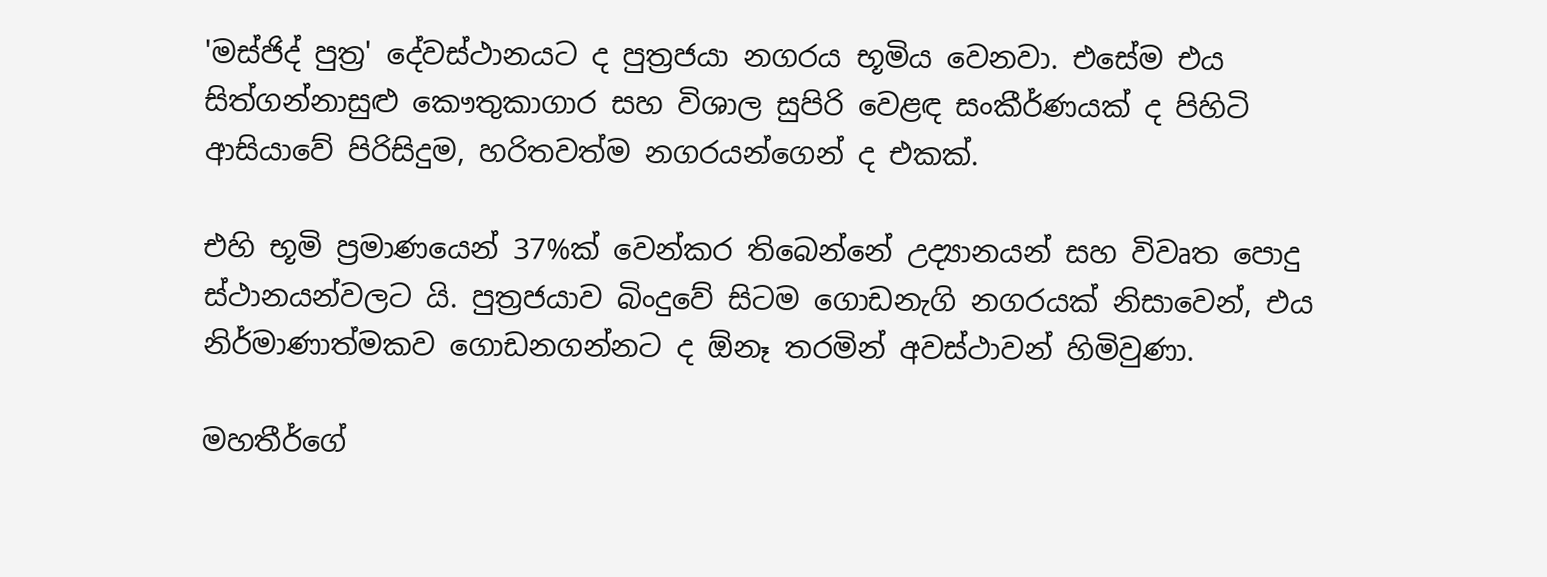'මස්ජිද් පුත්‍ර' දේවස්ථානයට ද පුත්‍රජයා නගරය භූමිය වෙනවා. එසේම එය සිත්ගන්නාසුළු කෞතුකාගාර සහ විශාල සුපිරි වෙළඳ සංකීර්ණයක් ද පිහිටි ආසියාවේ පිරිසිදුම, හරිතවත්ම නගරයන්ගෙන් ද එකක්.

එහි භූමි ප්‍රමාණයෙන් 37%ක් වෙන්කර තිබෙන්නේ උද්‍යානයන් සහ විවෘත පොදු ස්ථානයන්වලට යි. පුත්‍රජයාව බිංදුවේ සිටම ගොඩනැගි නගරයක් නිසාවෙන්, එය නිර්මාණාත්මකව ගොඩනගන්නට ද ඕනෑ තරමින් අවස්ථාවන් හිමිවුණා.

මහතීර්ගේ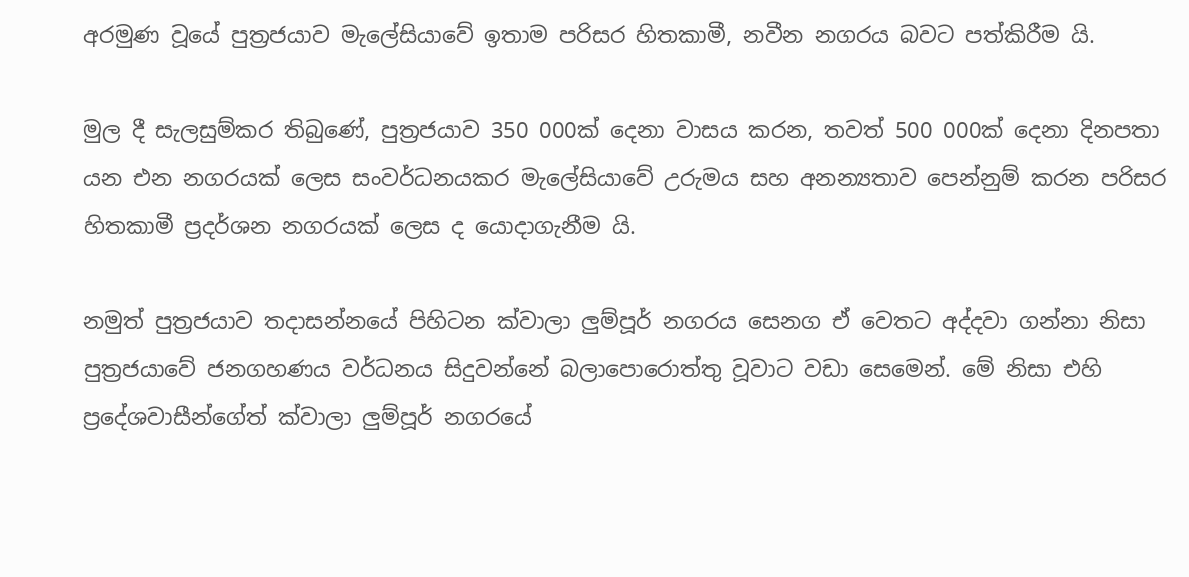අරමුණ වූයේ පුත්‍රජයාව මැලේසියාවේ ඉතාම පරිසර හිතකාමී, නවීන නගරය බවට පත්කිරීම යි.

මුල දී සැලසුම්කර තිබුණේ, පුත්‍රජයාව 350 000ක් දෙනා වාසය කරන, තවත් 500 000ක් දෙනා දිනපතා යන එන නගරයක් ලෙස සංවර්ධනයකර මැලේසියාවේ උරුමය සහ අනන්‍යතාව පෙන්නුම් කරන පරිසර හිතකාමී ප්‍රදර්ශන නගරයක් ලෙස ද යොදාගැනීම යි.

නමුත් පුත්‍රජයාව තදාසන්නයේ පිහිටන ක්වාලා ලුම්පූර් නගරය සෙනග ඒ වෙතට අද්දවා ගන්නා නිසා පුත්‍රජයාවේ ජනගහණය වර්ධනය සිදුවන්නේ බලාපොරොත්තු වූවාට වඩා සෙමෙන්. මේ නිසා එහි ප්‍රදේශවාසීන්ගේත් ක්වාලා ලුම්පූර් නගරයේ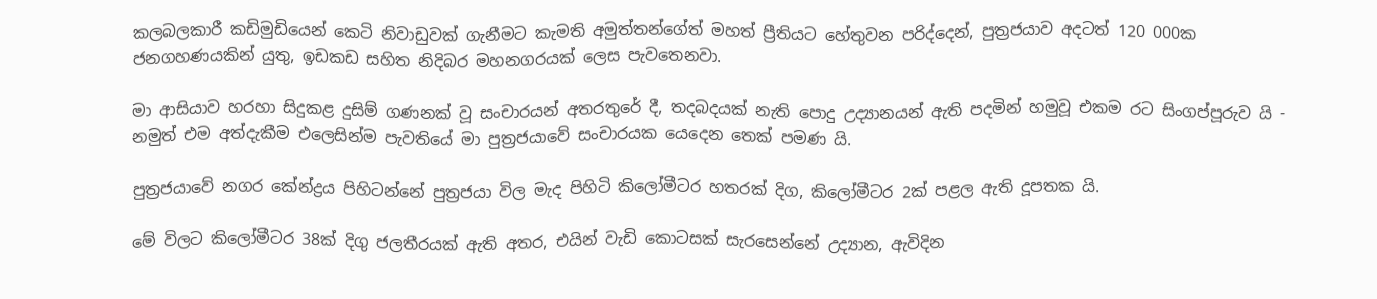කලබලකාරී කඩිමුඩියෙන් කෙටි නිවාඩුවක් ගැනීමට කැමති අමුත්තන්ගේත් මහත් ප්‍රීතියට හේතුවන පරිද්දෙන්, පුත්‍රජයාව අදටත් 120 000ක ජනගහණයකින් යුතු, ඉඩකඩ සහිත නිදිබර මහනගරයක් ලෙස පැවතෙනවා.

මා ආසියාව හරහා සිදුකළ දුසිම් ගණනක් වූ සංචාරයන් අතරතුරේ දී, තදබදයක් නැති පොදු උද්‍යානයන් ඇති පදමින් හමුවූ එකම රට සිංගප්පූරුව යි - නමුත් එම අත්දැකීම එලෙසින්ම පැවතියේ මා පුත්‍රජයාවේ සංචාරයක යෙදෙන තෙක් පමණ යි.

පුත්‍රජයාවේ නගර කේන්ද්‍රය පිහිටන්නේ පුත්‍රජයා විල මැද පිහිටි කිලෝමීටර හතරක් දිග, කිලෝමීටර 2ක් පළල ඇති දූපතක යි.

මේ විලට කිලෝමීටර 38ක් දිගු ජලතීරයක් ඇති අතර, එයින් වැඩි කොටසක් සැරසෙන්නේ උද්‍යාන, ඇවිදින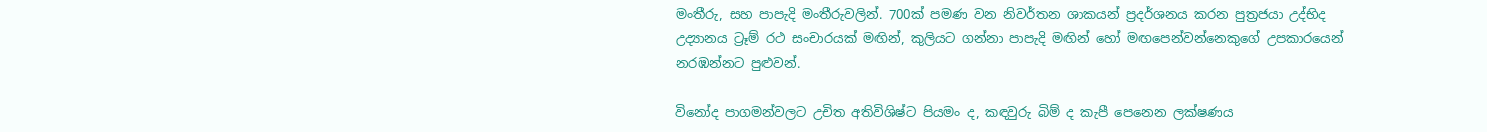මංතීරු, සහ පාපැදි මංතීරුවලින්. 700ක් පමණ වන නිවර්තන ශාකයන් ප්‍රදර්ශනය කරන පුත්‍රජයා උද්භිද උද්‍යානය ට්‍රෑම් රථ සංචාරයක් මඟින්, කුලියට ගන්නා පාපැදි මඟින් හෝ මඟපෙන්වන්නෙකුගේ උපකාරයෙන් නරඹන්නට පුළුවන්.

විනෝද පාගමන්වලට උචිත අතිවිශිෂ්ට පියමං ද, කඳවුරු බිම් ද කැපී පෙනෙන ලක්ෂණය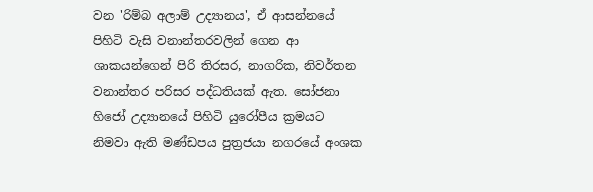වන 'රිම්බ අලාම් උද්‍යානය', ඒ ආසන්නයේ පිහිටි වැසි වනාන්තරවලින් ගෙන ආ ශාකයන්ගෙන් පිරි තිරසර, නාගරික, නිවර්තන වනාන්තර පරිසර පද්ධතියක් ඇත. සෝජනා හිජෝ උද්‍යානයේ පිහිටි යුරෝපීය ක්‍රමයට නිමවා ඇති මණ්ඩපය පුත්‍රජයා නගරයේ අංශක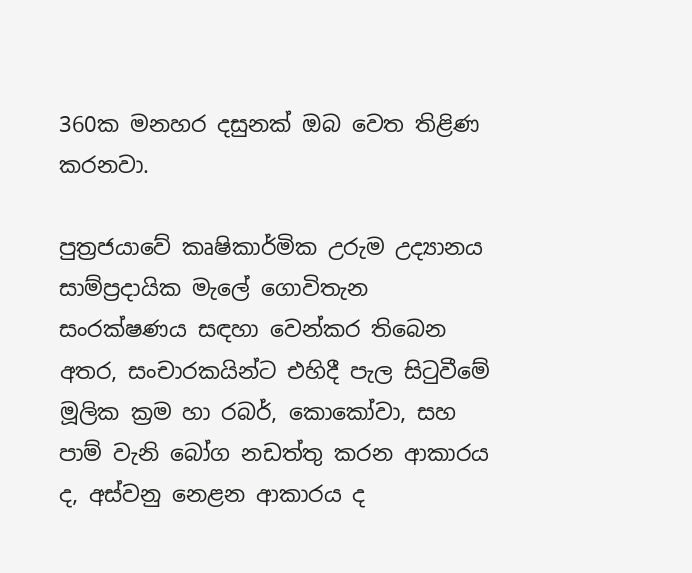360ක මනහර දසුනක් ඔබ වෙත තිළිණ කරනවා.

පුත්‍රජයාවේ කෘෂිකාර්මික උරුම උද්‍යානය සාම්ප්‍රදායික මැලේ ගොවිතැන සංරක්ෂණය සඳහා වෙන්කර තිබෙන අතර, සංචාරකයින්ට එහිදී පැල සිටුවීමේ මූලික ක්‍රම හා රබර්, කොකෝවා, සහ පාම් වැනි බෝග නඩත්තු කරන ආකාරය ද, අස්වනු නෙළන ආකාරය ද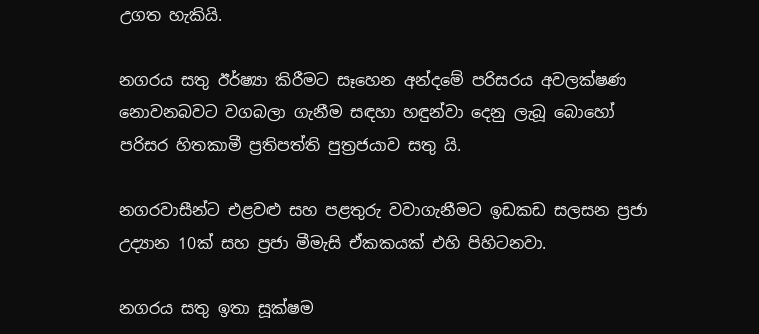උගත හැකියි.

නගරය සතු ඊර්ෂ්‍යා කිරීමට සෑහෙන අන්දමේ පරිසරය අවලක්ෂණ නොවනබවට වගබලා ගැනීම සඳහා හඳුන්වා දෙනු ලැබූ බොහෝ පරිසර හිතකාමී ප්‍රතිපත්ති පුත්‍රජයාව සතු යි.

නගරවාසීන්ට එළවළු සහ පළතුරු වවාගැනීමට ඉඩකඩ සලසන ප්‍රජා උද්‍යාන 10ක් සහ ප්‍රජා මීමැසි ඒකකයක් එහි පිහිටනවා.

නගරය සතු ඉතා සූක්ෂම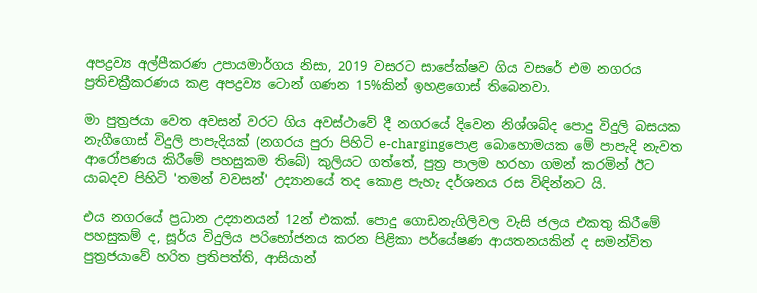අපද්‍රව්‍ය අල්පීකරණ උපායමාර්ගය නිසා, 2019 වසරට සාපේක්ෂව ගිය වසරේ එම නගරය ප්‍රතිචක්‍රීකරණය කළ අපද්‍රව්‍ය ටොන් ගණන 15%කින් ඉහළගොස් තිබෙනවා.

මා පුත්‍රජයා වෙත අවසන් වරට ගිය අවස්ථාවේ දී නගරයේ දිවෙන නිශ්ශබ්ද පොදු විදුලි බසයක නැගීගොස් විදුලි පාපැදියක් (නගරය පුරා පිහිටි e-chargingපොළ බොහොමයක මේ පාපැදි නැවත ආරෝපණය කිරීමේ පහසුකම තිබේ) කුලියට ගත්තේ, පුත්‍ර පාලම හරහා ගමන් කරමින් ඊට යාබදව පිහිටි 'තමන් වවසන්' උද්‍යානයේ තද කොළ පැහැ දර්ශනය රස විඳින්නට යි.

එය නගරයේ ප්‍රධාන උද්‍යානයන් 12න් එකක්. පොදු ගොඩනැගිලිවල වැසි ජලය එකතු කිරීමේ පහසුකම් ද, සූර්ය විදුලිය පරිභෝජනය කරන පිළිකා පර්යේෂණ ආයතනයකින් ද සමන්විත පුත්‍රජයාවේ හරිත ප්‍රතිපත්ති, ආසියාන්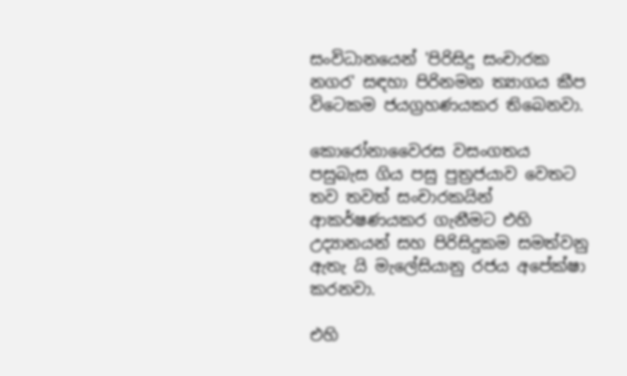සංවිධානයෙන් 'පිරිසිදු සංචාරක නගර' සඳහා පිරිනමන ත්‍යාගය කීප විටෙකම ජයග්‍රහණයකර තිබෙනවා.

කොරෝනාවෛරස වසංගතය පසුබැස ගිය පසු පුත්‍රජයාව වෙතට තව තවත් සංචාරකයින් ආකර්ෂණයකර ගැනීමට එහි උද්‍යානයන් සහ පිරිසිදුකම සමත්වනු ඇතැ යි මැලේසියානු රජය අපේක්ෂා කරනවා.

එහි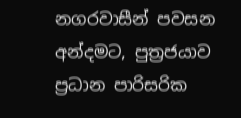නගරවාසීන් පවසන අන්දමට, පුත්‍රජයාව ප්‍රධාන පාරිසරික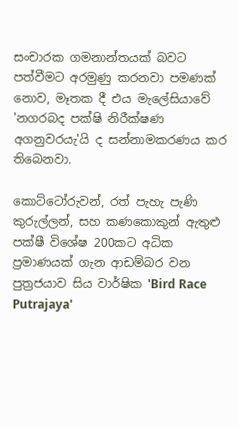සංචාරක ගමනාන්තයක් බවට පත්වීමට අරමුණු කරනවා පමණක් නොව, මෑතක දී එය මැලේසියාවේ 'නගරබද පක්ෂි නිරීක්ෂණ අගනුවරයැ'යි ද සන්නාමකරණය කර තිබෙනවා.

කොට්ටෝරුවන්, රත් පැහැ පැණි කුරුල්ලන්, සහ කණකොකුන් ඇතුළු පක්ෂී විශේෂ 200කට අධික ප්‍රමාණයක් ගැන ආඩම්බර වන පුත්‍රජයාව සිය වාර්ෂික 'Bird Race Putrajaya'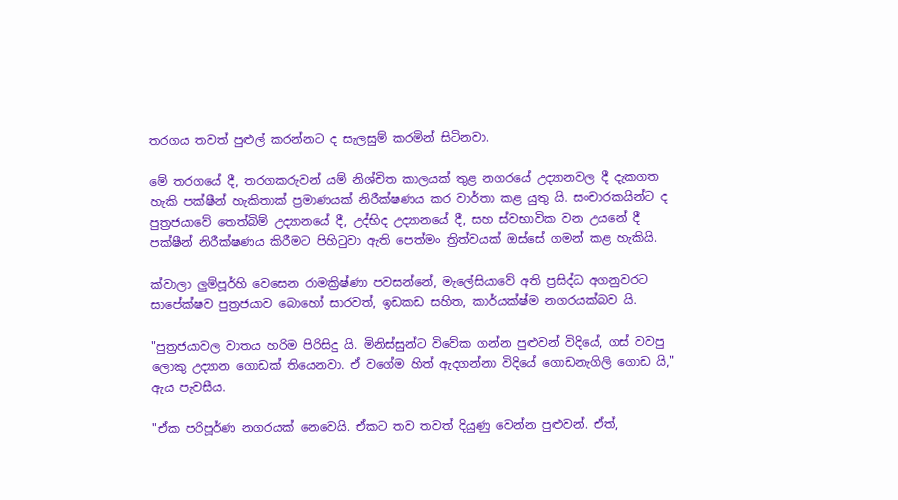තරගය තවත් පුළුල් කරන්නට ද සැලසුම් කරමින් සිටිනවා.

මේ තරගයේ දී, තරගකරුවන් යම් නිශ්චිත කාලයක් තුළ නගරයේ උද්‍යානවල දී දැකගත හැකි පක්ෂීන් හැකිතාක් ප්‍රමාණයක් නිරීක්ෂණය කර වාර්තා කළ යුතු යි. සංචාරකයින්ට ද පුත්‍රජයාවේ තෙත්බිම් උද්‍යානයේ දී, උද්භිද උද්‍යානයේ දී, සහ ස්වභාවික වන උයනේ දී පක්ෂීන් නිරීක්ෂණය කිරීමට පිහිටුවා ඇති පෙත්මං ත්‍රිත්වයක් ඔස්සේ ගමන් කළ හැකියි.

ක්වාලා ලුම්පූර්හි වෙසෙන රාමක්‍රිෂ්ණා පවසන්නේ, මැලේසියාවේ අති ප්‍රසිද්ධ අගනුවරට සාපේක්ෂව පුත්‍රජයාව බොහෝ සාරවත්, ඉඩකඩ සහිත, කාර්යක්ෂ්ම නගරයක්බව යි.

"පුත්‍රජයාවල වාතය හරිම පිරිසිදු යි. මිනිස්සුන්ට විවේක ගන්න පුළුවන් විදියේ, ගස් වවපු ලොකු උද්‍යාන ගොඩක් තියෙනවා. ඒ වගේම හිත් ඇදගන්නා විදියේ ගොඩනැගිලි ගොඩ යි," ඇය පැවසීය.

"ඒක පරිපූර්ණ නගරයක් නෙවෙයි. ඒකට තව තවත් දියුණු වෙන්න පුළුවන්. ඒත්,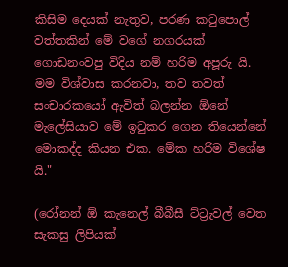කිසිම දෙයක් නැතුව, පරණ කටුපොල් වත්තකින් මේ වගේ නගරයක් ගොඩනංවපු විදිය නම් හරිම අපූරු යි. මම විශ්වාස කරනවා, තව තවත් සංචාරකයෝ ඇවිත් බලන්න ඕනේ මැලේසියාව මේ ඉටුකර ගෙන තියෙන්නේ මොකද්ද කියන එක. මේක හරිම විශේෂ යි."

(රෝනන් ඕ කැනෙල් බීබීසී ට්ට්‍රැවල් වෙත සැකසු ලිපියක්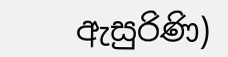ඇසුරිණි)